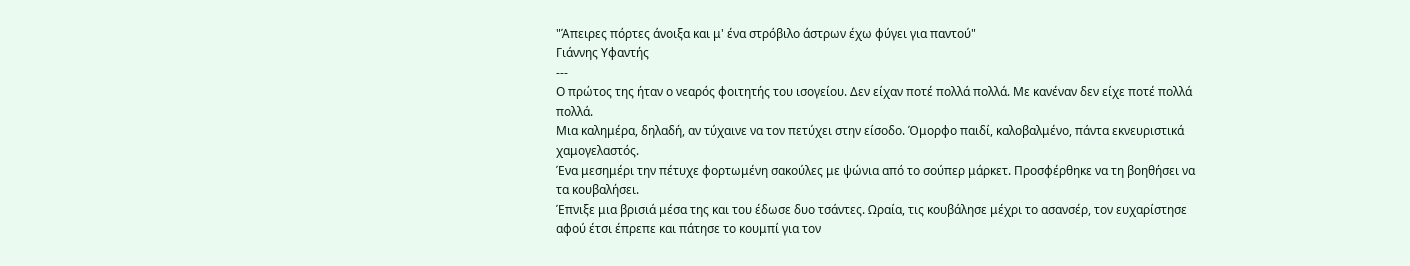"Άπειρες πόρτες άνοιξα και μ' ένα στρόβιλο άστρων έχω φύγει για παντού"
Γιάννης Υφαντής
---
Ο πρώτος της ήταν ο νεαρός φοιτητής του ισογείου. Δεν είχαν ποτέ πολλά πολλά. Με κανέναν δεν είχε ποτέ πολλά πολλά.
Μια καλημέρα, δηλαδή, αν τύχαινε να τον πετύχει στην είσοδο. Όμορφο παιδί, καλοβαλμένο, πάντα εκνευριστικά χαμογελαστός.
Ένα μεσημέρι την πέτυχε φορτωμένη σακούλες με ψώνια από το σούπερ μάρκετ. Προσφέρθηκε να τη βοηθήσει να τα κουβαλήσει.
Έπνιξε μια βρισιά μέσα της και του έδωσε δυο τσάντες. Ωραία, τις κουβάλησε μέχρι το ασανσέρ, τον ευχαρίστησε αφού έτσι έπρεπε και πάτησε το κουμπί για τον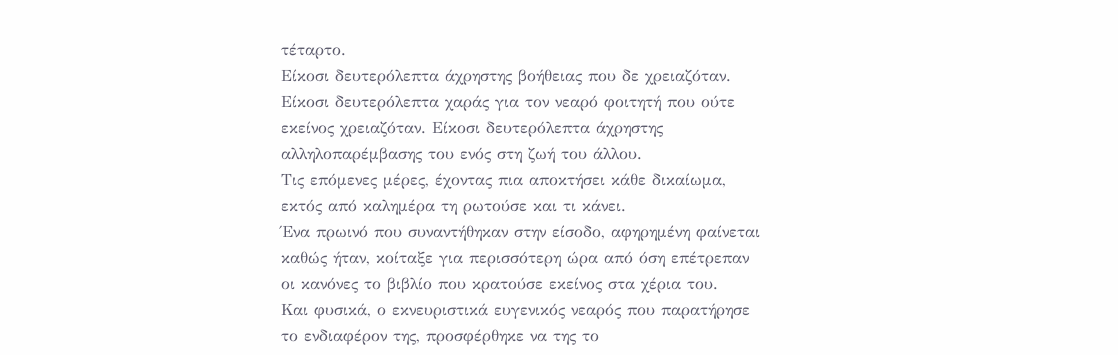τέταρτο.
Είκοσι δευτερόλεπτα άχρηστης βοήθειας που δε χρειαζόταν. Είκοσι δευτερόλεπτα χαράς για τον νεαρό φοιτητή που ούτε εκείνος χρειαζόταν. Είκοσι δευτερόλεπτα άχρηστης αλληλοπαρέμβασης του ενός στη ζωή του άλλου.
Τις επόμενες μέρες, έχοντας πια αποκτήσει κάθε δικαίωμα, εκτός από καλημέρα τη ρωτούσε και τι κάνει.
Ένα πρωινό που συναντήθηκαν στην είσοδο, αφηρημένη φαίνεται καθώς ήταν, κοίταξε για περισσότερη ώρα από όση επέτρεπαν οι κανόνες το βιβλίο που κρατούσε εκείνος στα χέρια του.
Και φυσικά, ο εκνευριστικά ευγενικός νεαρός που παρατήρησε το ενδιαφέρον της, προσφέρθηκε να της το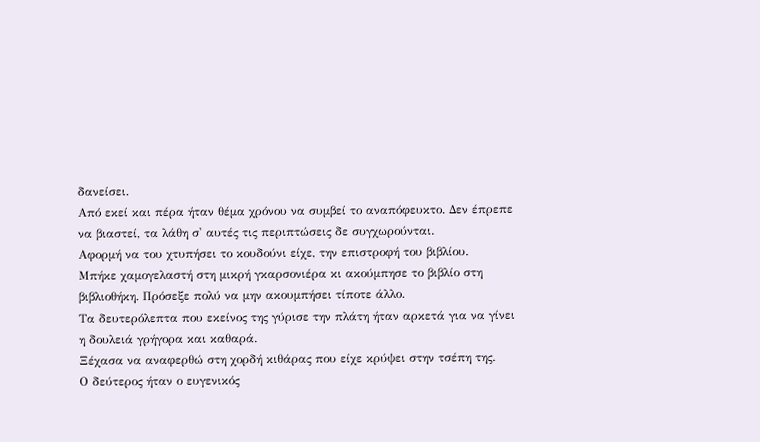δανείσει.
Από εκεί και πέρα ήταν θέμα χρόνου να συμβεί το αναπόφευκτο. Δεν έπρεπε να βιαστεί, τα λάθη σ' αυτές τις περιπτώσεις δε συγχωρούνται.
Αφορμή να του χτυπήσει το κουδούνι είχε, την επιστροφή του βιβλίου.
Μπήκε χαμογελαστή στη μικρή γκαρσονιέρα κι ακούμπησε το βιβλίο στη βιβλιοθήκη. Πρόσεξε πολύ να μην ακουμπήσει τίποτε άλλο.
Τα δευτερόλεπτα που εκείνος της γύρισε την πλάτη ήταν αρκετά για να γίνει η δουλειά γρήγορα και καθαρά.
Ξέχασα να αναφερθώ στη χορδή κιθάρας που είχε κρύψει στην τσέπη της.
Ο δεύτερος ήταν ο ευγενικός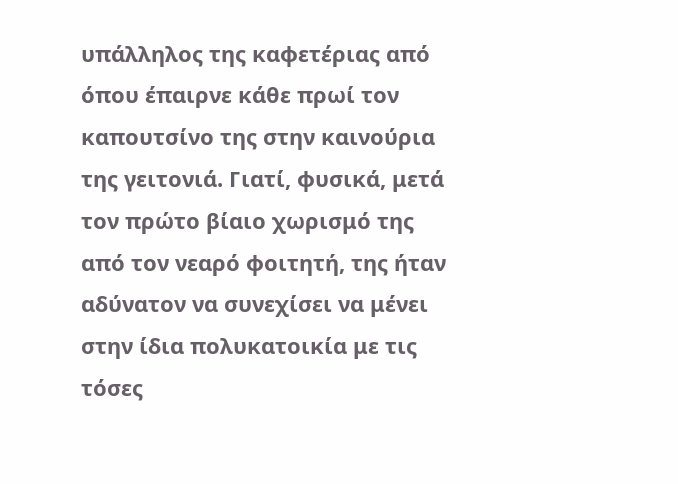υπάλληλος της καφετέριας από όπου έπαιρνε κάθε πρωί τον καπουτσίνο της στην καινούρια της γειτονιά. Γιατί, φυσικά, μετά τον πρώτο βίαιο χωρισμό της από τον νεαρό φοιτητή, της ήταν αδύνατον να συνεχίσει να μένει στην ίδια πολυκατοικία με τις τόσες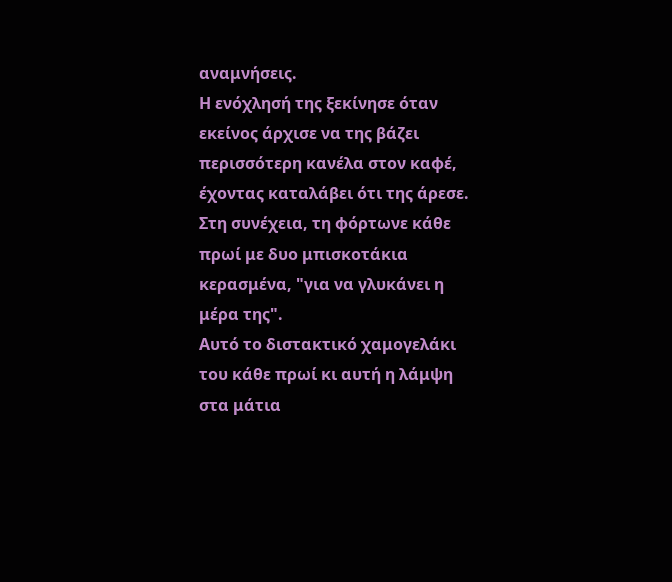αναμνήσεις.
Η ενόχλησή της ξεκίνησε όταν εκείνος άρχισε να της βάζει περισσότερη κανέλα στον καφέ, έχοντας καταλάβει ότι της άρεσε. Στη συνέχεια, τη φόρτωνε κάθε πρωί με δυο μπισκοτάκια κερασμένα, "για να γλυκάνει η μέρα της".
Αυτό το διστακτικό χαμογελάκι του κάθε πρωί κι αυτή η λάμψη στα μάτια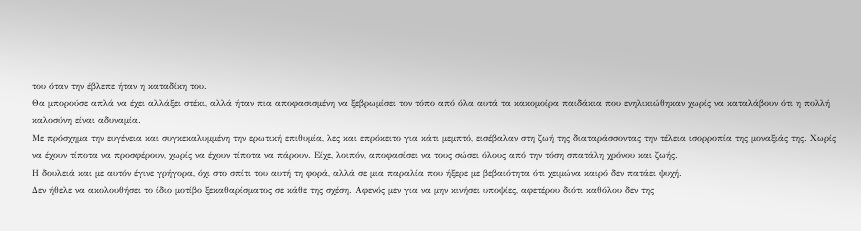του όταν την έβλεπε ήταν η καταδίκη του.
Θα μπορούσε απλά να έχει αλλάξει στέκι, αλλά ήταν πια αποφασισμένη να ξεβρωμίσει τον τόπο από όλα αυτά τα κακομοίρα παιδάκια που ενηλικιώθηκαν χωρίς να καταλάβουν ότι η πολλή καλοσύνη είναι αδυναμία.
Με πρόσχημα την ευγένεια και συγκεκαλυμμένη την ερωτική επιθυμία, λες και επρόκειτο για κάτι μεμπτό, εισέβαλαν στη ζωή της διαταράσσοντας την τέλεια ισορροπία της μοναξιάς της. Χωρίς να έχουν τίποτα να προσφέρουν, χωρίς να έχουν τίποτα να πάρουν. Είχε, λοιπόν, αποφασίσει να τους σώσει όλους από την τόση σπατάλη χρόνου και ζωής.
Η δουλειά και με αυτόν έγινε γρήγορα, όχι στο σπίτι του αυτή τη φορά, αλλά σε μια παραλία που ήξερε με βεβαιότητα ότι χειμώνα καιρό δεν πατάει ψυχή.
Δεν ήθελε να ακολουθήσει το ίδιο μοτίβο ξεκαθαρίσματος σε κάθε της σχέση. Αφενός μεν για να μην κινήσει υποψίες, αφετέρου διότι καθόλου δεν της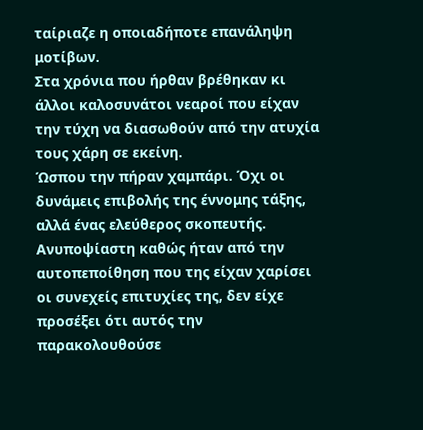ταίριαζε η οποιαδήποτε επανάληψη μοτίβων.
Στα χρόνια που ήρθαν βρέθηκαν κι άλλοι καλοσυνάτοι νεαροί που είχαν την τύχη να διασωθούν από την ατυχία τους χάρη σε εκείνη.
Ώσπου την πήραν χαμπάρι. Όχι οι δυνάμεις επιβολής της έννομης τάξης, αλλά ένας ελεύθερος σκοπευτής. Ανυποψίαστη καθώς ήταν από την αυτοπεποίθηση που της είχαν χαρίσει οι συνεχείς επιτυχίες της, δεν είχε προσέξει ότι αυτός την παρακολουθούσε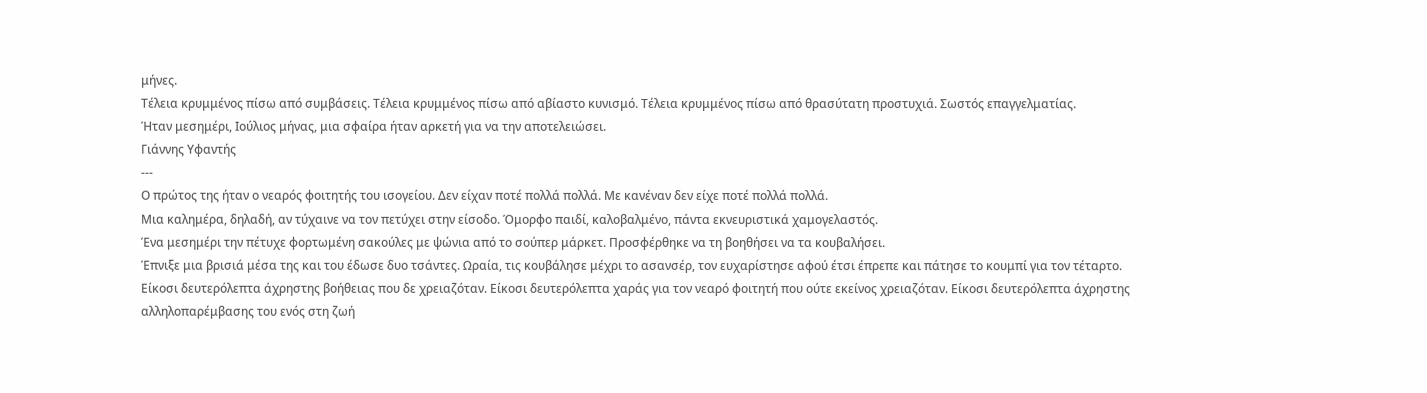μήνες.
Τέλεια κρυμμένος πίσω από συμβάσεις. Τέλεια κρυμμένος πίσω από αβίαστο κυνισμό. Τέλεια κρυμμένος πίσω από θρασύτατη προστυχιά. Σωστός επαγγελματίας.
Ήταν μεσημέρι, Ιούλιος μήνας, μια σφαίρα ήταν αρκετή για να την αποτελειώσει.
Γιάννης Υφαντής
---
Ο πρώτος της ήταν ο νεαρός φοιτητής του ισογείου. Δεν είχαν ποτέ πολλά πολλά. Με κανέναν δεν είχε ποτέ πολλά πολλά.
Μια καλημέρα, δηλαδή, αν τύχαινε να τον πετύχει στην είσοδο. Όμορφο παιδί, καλοβαλμένο, πάντα εκνευριστικά χαμογελαστός.
Ένα μεσημέρι την πέτυχε φορτωμένη σακούλες με ψώνια από το σούπερ μάρκετ. Προσφέρθηκε να τη βοηθήσει να τα κουβαλήσει.
Έπνιξε μια βρισιά μέσα της και του έδωσε δυο τσάντες. Ωραία, τις κουβάλησε μέχρι το ασανσέρ, τον ευχαρίστησε αφού έτσι έπρεπε και πάτησε το κουμπί για τον τέταρτο.
Είκοσι δευτερόλεπτα άχρηστης βοήθειας που δε χρειαζόταν. Είκοσι δευτερόλεπτα χαράς για τον νεαρό φοιτητή που ούτε εκείνος χρειαζόταν. Είκοσι δευτερόλεπτα άχρηστης αλληλοπαρέμβασης του ενός στη ζωή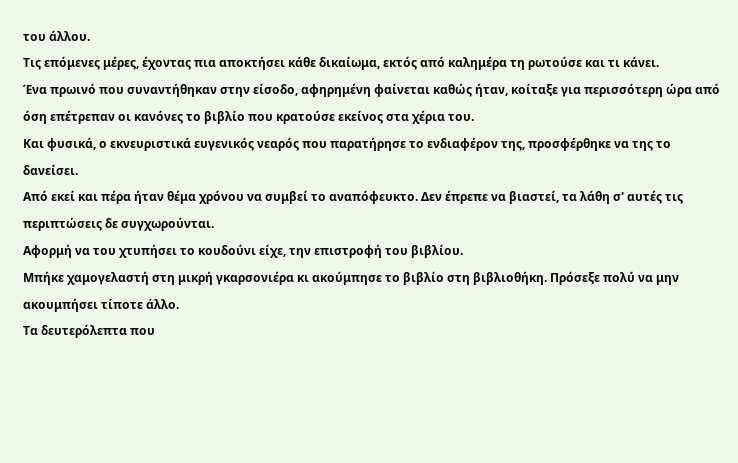του άλλου.
Τις επόμενες μέρες, έχοντας πια αποκτήσει κάθε δικαίωμα, εκτός από καλημέρα τη ρωτούσε και τι κάνει.
Ένα πρωινό που συναντήθηκαν στην είσοδο, αφηρημένη φαίνεται καθώς ήταν, κοίταξε για περισσότερη ώρα από όση επέτρεπαν οι κανόνες το βιβλίο που κρατούσε εκείνος στα χέρια του.
Και φυσικά, ο εκνευριστικά ευγενικός νεαρός που παρατήρησε το ενδιαφέρον της, προσφέρθηκε να της το δανείσει.
Από εκεί και πέρα ήταν θέμα χρόνου να συμβεί το αναπόφευκτο. Δεν έπρεπε να βιαστεί, τα λάθη σ' αυτές τις περιπτώσεις δε συγχωρούνται.
Αφορμή να του χτυπήσει το κουδούνι είχε, την επιστροφή του βιβλίου.
Μπήκε χαμογελαστή στη μικρή γκαρσονιέρα κι ακούμπησε το βιβλίο στη βιβλιοθήκη. Πρόσεξε πολύ να μην ακουμπήσει τίποτε άλλο.
Τα δευτερόλεπτα που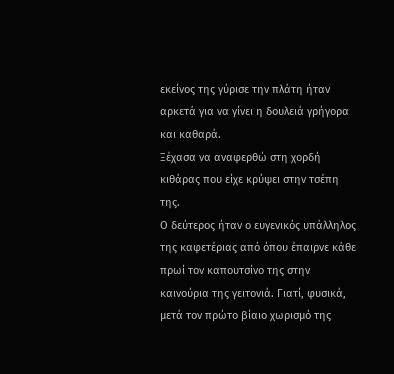εκείνος της γύρισε την πλάτη ήταν αρκετά για να γίνει η δουλειά γρήγορα και καθαρά.
Ξέχασα να αναφερθώ στη χορδή κιθάρας που είχε κρύψει στην τσέπη της.
Ο δεύτερος ήταν ο ευγενικός υπάλληλος της καφετέριας από όπου έπαιρνε κάθε πρωί τον καπουτσίνο της στην καινούρια της γειτονιά. Γιατί, φυσικά, μετά τον πρώτο βίαιο χωρισμό της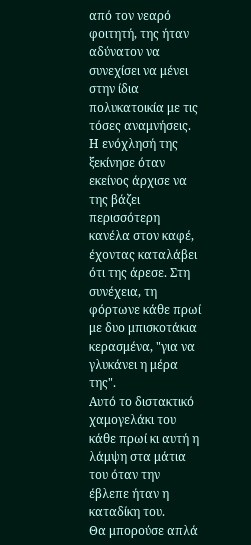από τον νεαρό φοιτητή, της ήταν αδύνατον να συνεχίσει να μένει στην ίδια πολυκατοικία με τις τόσες αναμνήσεις.
Η ενόχλησή της ξεκίνησε όταν εκείνος άρχισε να της βάζει περισσότερη κανέλα στον καφέ, έχοντας καταλάβει ότι της άρεσε. Στη συνέχεια, τη φόρτωνε κάθε πρωί με δυο μπισκοτάκια κερασμένα, "για να γλυκάνει η μέρα της".
Αυτό το διστακτικό χαμογελάκι του κάθε πρωί κι αυτή η λάμψη στα μάτια του όταν την έβλεπε ήταν η καταδίκη του.
Θα μπορούσε απλά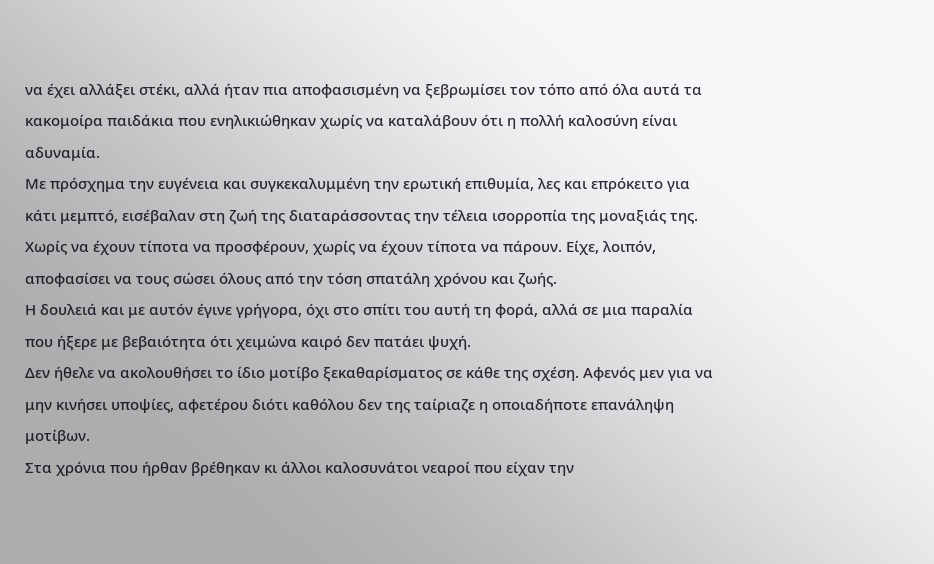να έχει αλλάξει στέκι, αλλά ήταν πια αποφασισμένη να ξεβρωμίσει τον τόπο από όλα αυτά τα κακομοίρα παιδάκια που ενηλικιώθηκαν χωρίς να καταλάβουν ότι η πολλή καλοσύνη είναι αδυναμία.
Με πρόσχημα την ευγένεια και συγκεκαλυμμένη την ερωτική επιθυμία, λες και επρόκειτο για κάτι μεμπτό, εισέβαλαν στη ζωή της διαταράσσοντας την τέλεια ισορροπία της μοναξιάς της. Χωρίς να έχουν τίποτα να προσφέρουν, χωρίς να έχουν τίποτα να πάρουν. Είχε, λοιπόν, αποφασίσει να τους σώσει όλους από την τόση σπατάλη χρόνου και ζωής.
Η δουλειά και με αυτόν έγινε γρήγορα, όχι στο σπίτι του αυτή τη φορά, αλλά σε μια παραλία που ήξερε με βεβαιότητα ότι χειμώνα καιρό δεν πατάει ψυχή.
Δεν ήθελε να ακολουθήσει το ίδιο μοτίβο ξεκαθαρίσματος σε κάθε της σχέση. Αφενός μεν για να μην κινήσει υποψίες, αφετέρου διότι καθόλου δεν της ταίριαζε η οποιαδήποτε επανάληψη μοτίβων.
Στα χρόνια που ήρθαν βρέθηκαν κι άλλοι καλοσυνάτοι νεαροί που είχαν την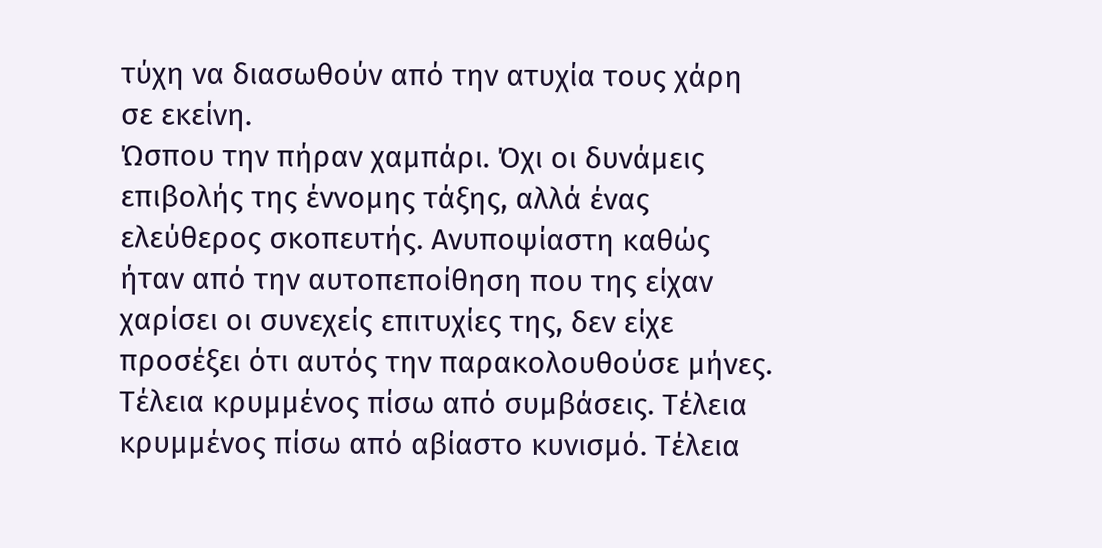τύχη να διασωθούν από την ατυχία τους χάρη σε εκείνη.
Ώσπου την πήραν χαμπάρι. Όχι οι δυνάμεις επιβολής της έννομης τάξης, αλλά ένας ελεύθερος σκοπευτής. Ανυποψίαστη καθώς ήταν από την αυτοπεποίθηση που της είχαν χαρίσει οι συνεχείς επιτυχίες της, δεν είχε προσέξει ότι αυτός την παρακολουθούσε μήνες.
Τέλεια κρυμμένος πίσω από συμβάσεις. Τέλεια κρυμμένος πίσω από αβίαστο κυνισμό. Τέλεια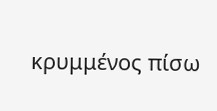κρυμμένος πίσω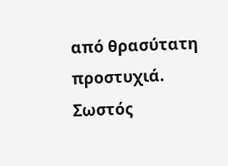από θρασύτατη προστυχιά. Σωστός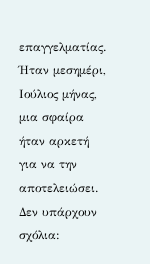επαγγελματίας.
Ήταν μεσημέρι, Ιούλιος μήνας, μια σφαίρα ήταν αρκετή για να την αποτελειώσει.
Δεν υπάρχουν σχόλια: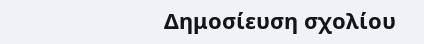Δημοσίευση σχολίου